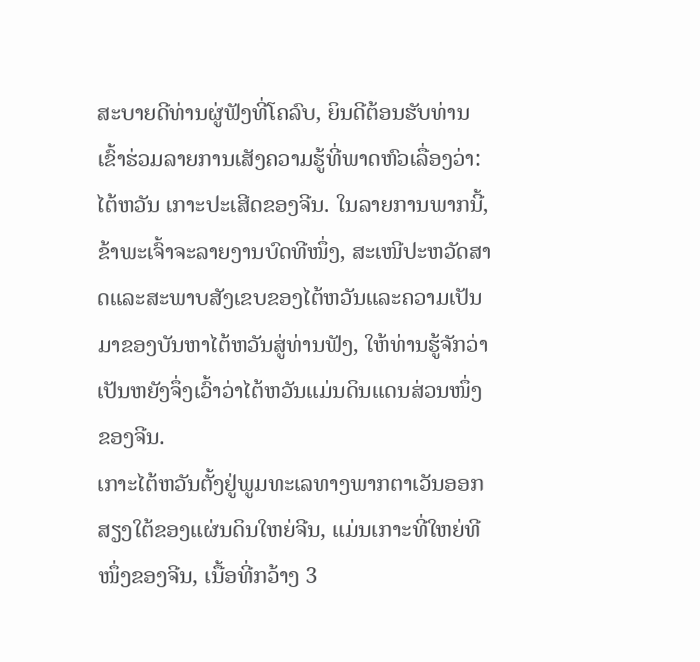ສະບາຍດີທ່ານຜູ່ຟັງທີ່ໂຄລົບ, ຍິນດີຕ້ອນຮັບທ່ານເຂົ້າຮ່ວມລາຍການເສັງຄວາມຮູ້ທີ່ພາດຫົວເລື່ອງວ່າ: ໄຕ້ຫວັນ ເກາະປະເສີດຂອງຈີນ. ໃນລາຍການພາກນີ້, ຂ້າພະເຈົ້າຈະລາຍງານບົດທີໜຶ່ງ, ສະເໜີປະຫວັດສາດແລະສະພາບສັງເຂບຂອງໄຕ້ຫວັນແລະຄວາມເປັນມາຂອງບັນຫາໄຕ້ຫວັນສູ່ທ່ານຟັງ, ໃຫ້ທ່ານຮູ້ຈັກວ່າເປັນຫຍັງຈຶ່ງເວົ້າວ່າໄຕ້ຫວັນແມ່ນດິນແດນສ່ວນໜຶ່ງຂອງຈີນ.
ເກາະໄຕ້ຫວັນຕັ້ງຢູ່ພູມທະເລທາງພາກຕາເວັນອອກສຽງໃຕ້ຂອງແຜ່ນດິນໃຫຍ່ຈີນ, ແມ່ນເກາະທີ່ໃຫຍ່ທີໜຶ່ງຂອງຈີນ, ເນື້ອທີ່ກວ້າງ 3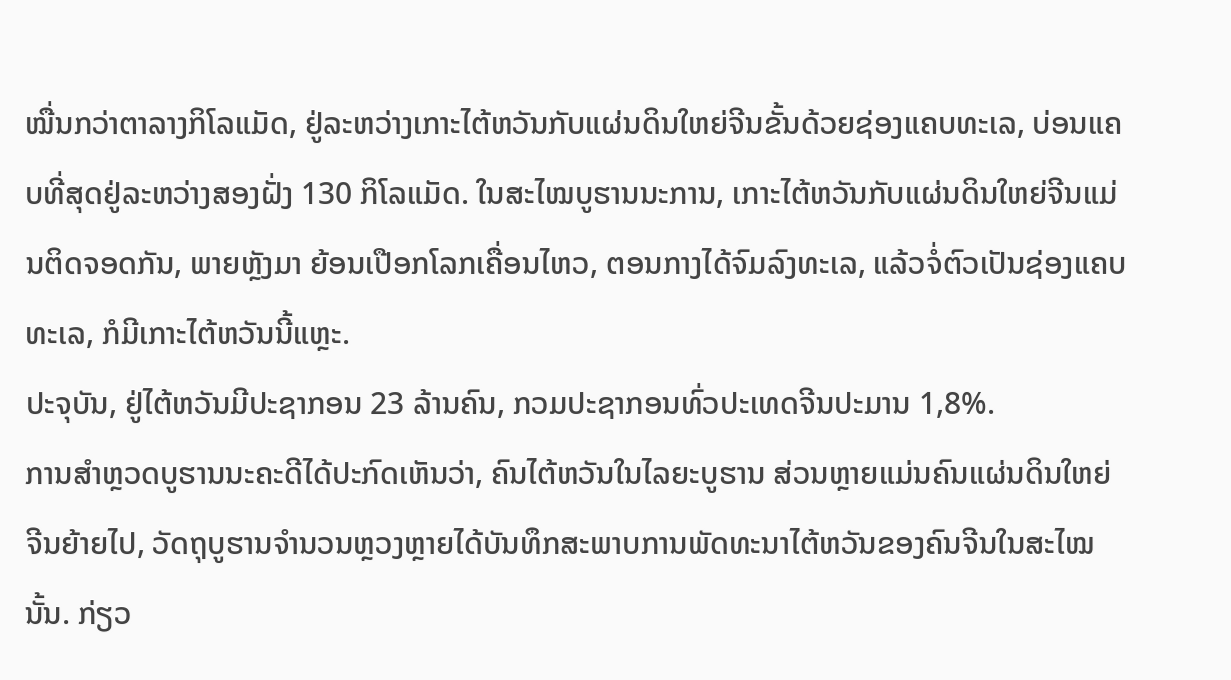ໝື່ນກວ່າຕາລາງກິໂລແມັດ, ຢູ່ລະຫວ່າງເກາະໄຕ້ຫວັນກັບແຜ່ນດິນໃຫຍ່ຈີນຂັ້ນດ້ວຍຊ່ອງແຄບທະເລ, ບ່ອນແຄບທີ່ສຸດຢູ່ລະຫວ່າງສອງຝັ່ງ 130 ກິໂລແມັດ. ໃນສະໄໝບູຮານນະການ, ເກາະໄຕ້ຫວັນກັບແຜ່ນດິນໃຫຍ່ຈີນແມ່ນຕິດຈອດກັນ, ພາຍຫຼັງມາ ຍ້ອນເປືອກໂລກເຄື່ອນໄຫວ, ຕອນກາງໄດ້ຈົມລົງທະເລ, ແລ້ວຈໍ່ຕົວເປັນຊ່ອງແຄບທະເລ, ກໍມີເກາະໄຕ້ຫວັນນີ້ແຫຼະ.
ປະຈຸບັນ, ຢູ່ໄຕ້ຫວັນມີປະຊາກອນ 23 ລ້ານຄົນ, ກວມປະຊາກອນທົ່ວປະເທດຈີນປະມານ 1,8%.
ການສຳຫຼວດບູຮານນະຄະດີໄດ້ປະກົດເຫັນວ່າ, ຄົນໄຕ້ຫວັນໃນໄລຍະບູຮານ ສ່ວນຫຼາຍແມ່ນຄົນແຜ່ນດິນໃຫຍ່ຈີນຍ້າຍໄປ, ວັດຖຸບູຮານຈຳນວນຫຼວງຫຼາຍໄດ້ບັນທຶກສະພາບການພັດທະນາໄຕ້ຫວັນຂອງຄົນຈີນໃນສະໄໝນັ້ນ. ກ່ຽວ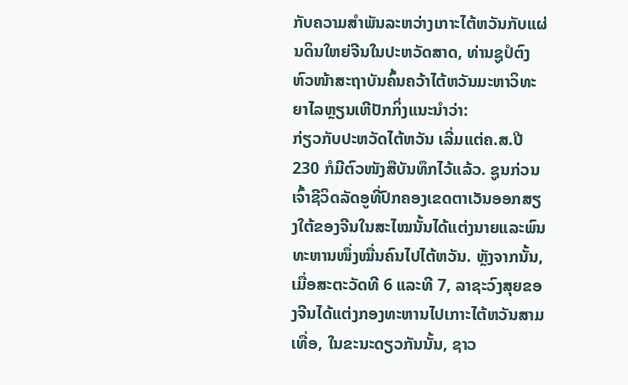ກັບຄວາມສຳພັນລະຫວ່າງເກາະໄຕ້ຫວັນກັບແຜ່ນດິນໃຫຍ່ຈີນໃນປະຫວັດສາດ, ທ່ານຊູປໍຕົງ ຫົວໜ້າສະຖາບັນຄົ້ນຄວ້າໄຕ້ຫວັນມະຫາວິທະຍາໄລຫຼຽນເຫີປັກກິ່ງແນະນຳວ່າ:
ກ່ຽວກັບປະຫວັດໄຕ້ຫວັນ ເລີ່ມແຕ່ຄ.ສ.ປີ 230 ກໍມີຕົວໜັງສືບັນທຶກໄວ້ແລ້ວ. ຊູນກ່ວນ ເຈົ້າຊີວິດລັດອູທີ່ປົກຄອງເຂດຕາເວັນອອກສຽງໃຕ້ຂອງຈີນໃນສະໄໝນັ້ນໄດ້ແຕ່ງນາຍແລະພົນທະຫານໜຶ່ງໝື່ນຄົນໄປໄຕ້ຫວັນ. ຫຼັງຈາກນັ້ນ, ເມື່ອສະຕະວັດທີ 6 ແລະທີ 7, ລາຊະວົງສຸຍຂອງຈີນໄດ້ແຕ່ງກອງທະຫານໄປເກາະໄຕ້ຫວັນສາມເທື່ອ, ໃນຂະນະດຽວກັນນັ້ນ, ຊາວ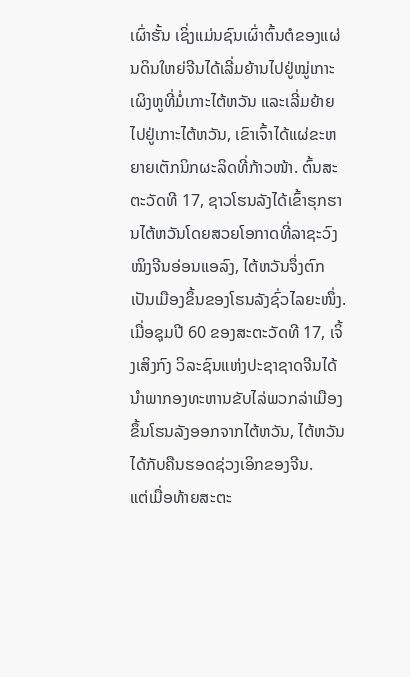ເຜົ່າຮັ້ນ ເຊິ່ງແມ່ນຊົນເຜົ່າຕົ້ນຕໍຂອງແຜ່ນດິນໃຫຍ່ຈີນໄດ້ເລີ່ມຍ້ານໄປຢູ່ໝູ່ເກາະເຜິງຫູທີ່ມໍ່ເກາະໄຕ້ຫວັນ ແລະເລີ່ມຍ້າຍໄປຢູ່ເກາະໄຕ້ຫວັນ, ເຂົາເຈົ້າໄດ້ແຜ່ຂະຫຍາຍເຕັກນິກຜະລິດທີ່ກ້າວໜ້າ. ຕົ້ນສະຕະວັດທີ 17, ຊາວໂຮນລັງໄດ້ເຂົ້າຮຸກຮານໄຕ້ຫວັນໂດຍສວຍໂອກາດທີ່ລາຊະວົງໝິງຈີນອ່ອນແອລົງ, ໄຕ້ຫວັນຈຶ່ງຕົກເປັນເມືອງຂຶ້ນຂອງໂຮນລັງຊົ່ວໄລຍະໜຶ່ງ. ເມື່ອຊຸມປີ 60 ຂອງສະຕະວັດທີ 17, ເຈິ້ງເສິງກົງ ວິລະຊົນແຫ່ງປະຊາຊາດຈີນໄດ້ນຳພາກອງທະຫານຂັບໄລ່ພວກລ່າເມືອງຂຶ້ນໂຮນລັງອອກຈາກໄຕ້ຫວັນ, ໄຕ້ຫວັນໄດ້ກັບຄືນຮອດຊ່ວງເອິກຂອງຈີນ.
ແຕ່ເມື່ອທ້າຍສະຕະ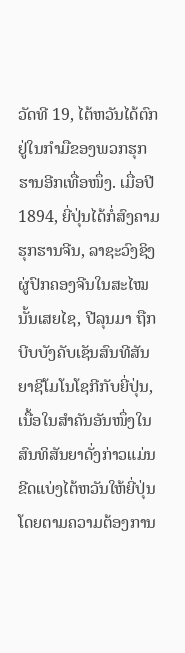ວັດທີ 19, ໄຕ້ຫວັນໄດ້ຕົກຢູ່ໃນກຳມືຂອງພວກຮຸກຮານອີກເທື່ອໜຶ່ງ. ເມື່ອປີ 1894, ຍີ່ປຸ່ນໄດ້ກໍ່ສົງຄາມຮຸກຮານຈີນ, ລາຊະວົງຊິງຜູ່ປົກຄອງຈີນໃນສະໄໝນັ້ນເສຍໄຊ, ປີລຸນມາ ຖືກບີບບັງຄັບເຊັນສົນທີສັນຍາຊີໂມໂນໂຊກີກັບຍີ່ປຸ່ນ, ເນື້ອໃນສຳຄັນອັນໜຶ່ງໃນສົນທິສັນຍາດັ່ງກ່າວແມ່ນຂີດແບ່ງໄຕ້ຫວັນໃຫ້ຍີ່ປຸ່ນໂດຍຕາມຄວາມຕ້ອງການ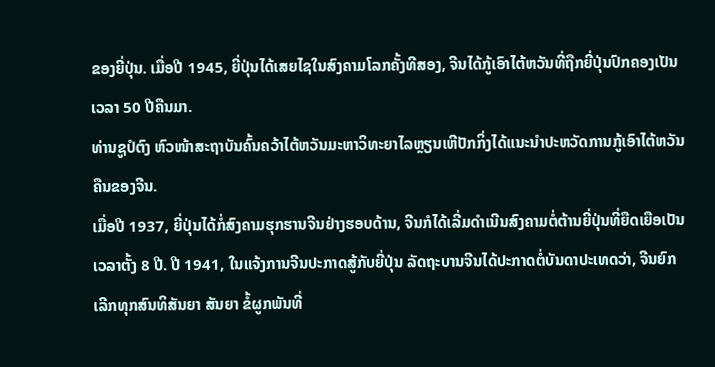ຂອງຍີ່ປຸ່ນ. ເມື່ອປີ 1945, ຍີ່ປຸ່ນໄດ້ເສຍໄຊໃນສົງຄາມໂລກຄັ້ງທີສອງ, ຈີນໄດ້ກູ້ເອົາໄຕ້ຫວັນທີ່ຖືກຍີ່ປຸ່ນປົກຄອງເປັນເວລາ 50 ປີຄືນມາ.
ທ່ານຊູປໍຕົງ ຫົວໜ້າສະຖາບັນຄົ້ນຄວ້າໄຕ້ຫວັນມະຫາວິທະຍາໄລຫຼຽນເຫີປັກກິ່ງໄດ້ແນະນຳປະຫວັດການກູ້ເອົາໄຕ້ຫວັນຄືນຂອງຈີນ.
ເມື່ອປີ 1937, ຍີ່ປຸ່ນໄດ້ກໍ່ສົງຄາມຮຸກຮານຈີນຢ່າງຮອບດ້ານ, ຈີນກໍໄດ້ເລີ່ມດຳເນີນສົງຄາມຕໍ່ຕ້ານຍີ່ປຸ່ນທີ່ຍືດເຍືອເປັນເວລາຕັ້ງ 8 ປີ. ປີ 1941, ໃນແຈ້ງການຈີນປະກາດສູ້ກັບຍີ່ປຸ່ນ ລັດຖະບານຈີນໄດ້ປະກາດຕໍ່ບັນດາປະເທດວ່າ, ຈີນຍົກເລີກທຸກສົນທິສັນຍາ ສັນຍາ ຂໍ້ຜູກພັນທີ່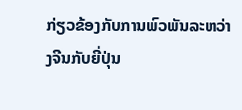ກ່ຽວຂ້ອງກັບການພົວພັນລະຫວ່າງຈີນກັບຍີ່ປຸ່ນ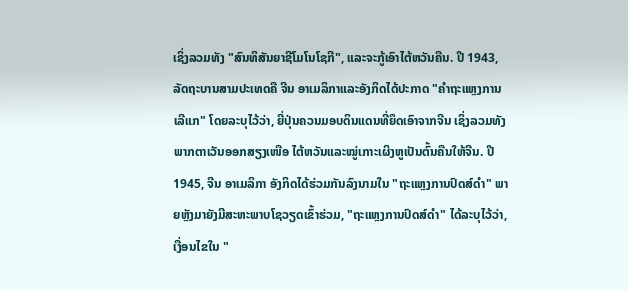ເຊິ່ງລວມທັງ "ສົນທິສັນຍາຊີໂມໂນໂຊກີ", ແລະຈະກູ້ເອົາໄຕ້ຫວັນຄືນ. ປີ 1943, ລັດຖະບານສາມປະເທດຄື ຈີນ ອາເມລິກາແລະອັງກິດໄດ້ປະກາດ "ຄຳຖະແຫຼງການເລີແກ" ໂດຍລະບຸໄວ້ວ່າ, ຍີ່ປຸ່ນຄວນມອບດິນແດນທີ່ຍຶດເອົາຈາກຈີນ ເຊິ່ງລວມທັງພາກຕາເວັນອອກສຽງເໜືອ ໄຕ້ຫວັນແລະໝູ່ເກາະເຜິງຫູເປັນຕົ້ນຄືນໃຫ້ຈີນ. ປີ 1945, ຈີນ ອາເມລິກາ ອັງກິດໄດ້ຮ່ວມກັນລົງນາມໃນ "ຖະແຫຼງການປົດສ໌ດຳ" ພາຍຫຼັງມາຍັງມີສະຫະພາບໂຊວຽດເຂົ້າຮ່ວມ, "ຖະແຫຼງການປົດສ໌ດຳ" ໄດ້ລະບຸໄວ້ວ່າ, ເງື່ອນໄຂໃນ "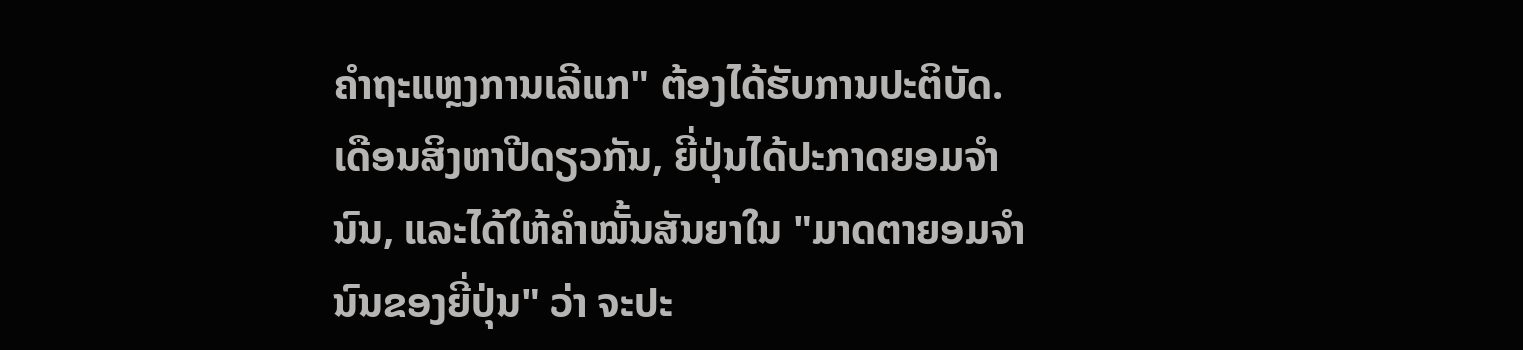ຄຳຖະແຫຼງການເລີແກ" ຕ້ອງໄດ້ຮັບການປະຕິບັດ. ເດືອນສິງຫາປີດຽວກັນ, ຍີ່ປຸ່ນໄດ້ປະກາດຍອມຈຳນົນ, ແລະໄດ້ໃຫ້ຄຳໝັ້ນສັນຍາໃນ "ມາດຕາຍອມຈຳນົນຂອງຍີ່ປຸ່ນ" ວ່າ ຈະປະ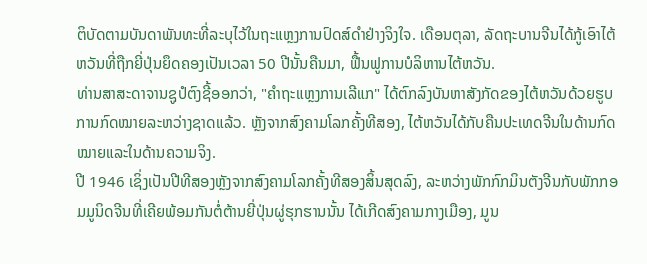ຕິບັດຕາມບັນດາພັນທະທີ່ລະບຸໄວ້ໃນຖະແຫຼງການປົດສ໌ດຳຢ່າງຈິງໃຈ. ເດືອນຕຸລາ, ລັດຖະບານຈີນໄດ້ກູ້ເອົາໄຕ້ຫວັນທີ່ຖືກຍີ່ປຸ່ນຍຶດຄອງເປັນເວລາ 50 ປີນັ້ນຄືນມາ, ຟື້ນຟູການບໍລິຫານໄຕ້ຫວັນ.
ທ່ານສາສະດາຈານຊູປໍຕົງຊີ້ອອກວ່າ, "ຄຳຖະແຫຼງການເລີແກ" ໄດ້ຕົກລົງບັນຫາສັງກັດຂອງໄຕ້ຫວັນດ້ວຍຮູບການກົດໝາຍລະຫວ່າງຊາດແລ້ວ. ຫຼັງຈາກສົງຄາມໂລກຄັ້ງທີສອງ, ໄຕ້ຫວັນໄດ້ກັບຄືນປະເທດຈີນໃນດ້ານກົດໝາຍແລະໃນດ້ານຄວາມຈິງ.
ປີ 1946 ເຊິ່ງເປັນປີທີສອງຫຼັງຈາກສົງຄາມໂລກຄັ້ງທີສອງສິ້ນສຸດລົງ, ລະຫວ່າງພັກກົກມິນຕັງຈີນກັບພັກກອມມູນິດຈີນທີ່ເຄີຍພ້ອມກັນຕໍ່ຕ້ານຍີ່ປຸ່ນຜູ່ຮຸກຮານນັ້ນ ໄດ້ເກີດສົງຄາມກາງເມືອງ, ມູນ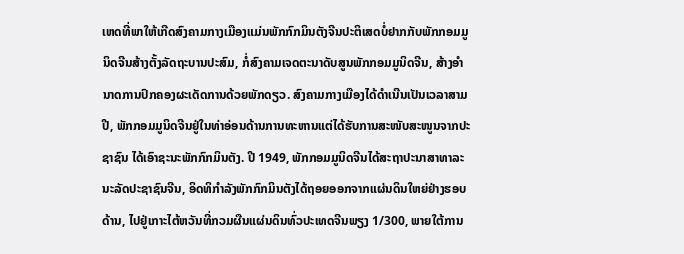ເຫດທີ່ພາໃຫ້ເກີດສົງຄາມກາງເມືອງແມ່ນພັກກົກມິນຕັງຈີນປະຕິເສດບໍ່ຢາກກັບພັກກອມມູນິດຈີນສ້າງຕັ້ງລັດຖະບານປະສົມ, ກໍ່ສົງຄາມເຈດຕະນາດັບສູນພັກກອມມູນິດຈີນ, ສ້າງອຳນາດການປົກຄອງຜະເດັດການດ້ວຍພັກດຽວ. ສົງຄາມກາງເມືອງໄດ້ດຳເນີນເປັນເວລາສາມປີ, ພັກກອມມູນິດຈີນຢູ່ໃນທ່າອ່ອນດ້ານການທະຫານແຕ່ໄດ້ຮັບການສະໜັບສະໜູນຈາກປະຊາຊົນ ໄດ້ເອົາຊະນະພັກກົກມິນຕັງ. ປີ 1949, ພັກກອມມູນິດຈີນໄດ້ສະຖາປະນາສາທາລະນະລັດປະຊາຊົນຈີນ, ອິດທິກຳລັງພັກກົກມິນຕັງໄດ້ຖອຍອອກຈາກແຜ່ນດິນໃຫຍ່ຢ່າງຮອບດ້ານ, ໄປຢູ່ເກາະໄຕ້ຫວັນທີ່ກວມຜືນແຜ່ນດິນທົ່ວປະເທດຈີນພຽງ 1/300, ພາຍໃຕ້ການ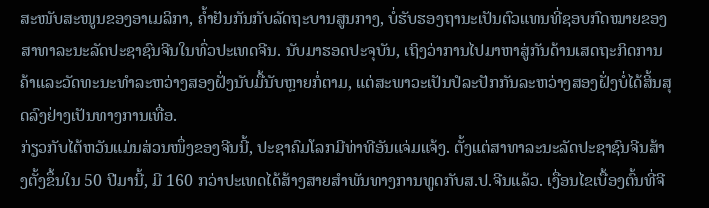ສະໜັບສະໜູນຂອງອາເມລິກາ, ຄ້ຳຢັນກັນກັບລັດຖະບານສູນກາງ, ບໍ່ຮັບຮອງຖານະເປັນຕົວແທນທີ່ຊອບກົດໝາຍຂອງສາທາລະນະລັດປະຊາຊົນຈີນໃນທົ່ວປະເທດຈີນ. ນັບມາຮອດປະຈຸບັນ, ເຖິງວ່າການໄປມາຫາສູ່ກັນດ້ານເສດຖະກິດການຄ້າແລະວັດທະນະທຳລະຫວ່າງສອງຝັ່ງນັບມື້ນັບຫຼາຍກໍ່ຕາມ, ແຕ່ສະພາວະເປັນປໍລະປັກກັນລະຫວ່າງສອງຝັ່ງບໍ່ໄດ້ສິ້ນສຸດລົງຢ່າງເປັນທາງການເທື່ອ.
ກ່ຽວກັບໄຕ້ຫວັນແມ່ນສ່ວນໜຶ່ງຂອງຈີນນີ້, ປະຊາຄົມໂລກມີທ່າທີອັນແຈ່ມແຈ້ງ. ຕັ້ງແຕ່ສາທາລະນະລັດປະຊາຊົນຈີນສ້າງຕັ້ງຂຶ້ນໃນ 50 ປີມານີ້, ມີ 160 ກວ່າປະເທດໄດ້ສ້າງສາຍສຳພັນທາງການທູດກັບສ.ປ.ຈີນແລ້ວ. ເງື່ອນໄຂເບື້ອງຕົ້ນທີ່ຈີ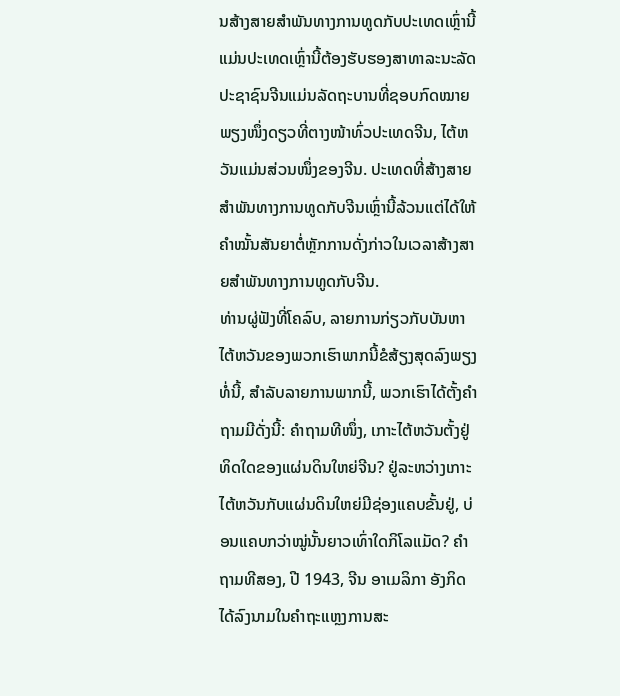ນສ້າງສາຍສຳພັນທາງການທູດກັບປະເທດເຫຼົ່ານີ້ແມ່ນປະເທດເຫຼົ່ານີ້ຕ້ອງຮັບຮອງສາທາລະນະລັດປະຊາຊົນຈີນແມ່ນລັດຖະບານທີ່ຊອບກົດໝາຍພຽງໜຶ່ງດຽວທີ່ຕາງໜ້າທົ່ວປະເທດຈີນ, ໄຕ້ຫວັນແມ່ນສ່ວນໜຶ່ງຂອງຈີນ. ປະເທດທີ່ສ້າງສາຍສຳພັນທາງການທູດກັບຈີນເຫຼົ່ານີ້ລ້ວນແຕ່ໄດ້ໃຫ້ຄຳໝັ້ນສັນຍາຕໍ່ຫຼັກການດັ່ງກ່າວໃນເວລາສ້າງສາຍສຳພັນທາງການທູດກັບຈີນ.
ທ່ານຜູ່ຟັງທີ່ໂຄລົບ, ລາຍການກ່ຽວກັບບັນຫາໄຕ້ຫວັນຂອງພວກເຮົາພາກນີ້ຂໍສ້ຽງສຸດລົງພຽງທໍ່ນີ້, ສຳລັບລາຍການພາກນີ້, ພວກເຮົາໄດ້ຕັ້ງຄຳຖາມມີດັ່ງນີ້: ຄຳຖາມທີໜຶ່ງ, ເກາະໄຕ້ຫວັນຕັ້ງຢູ່ທິດໃດຂອງແຜ່ນດິນໃຫຍ່ຈີນ? ຢູ່ລະຫວ່າງເກາະໄຕ້ຫວັນກັບແຜ່ນດິນໃຫຍ່ມີຊ່ອງແຄບຂັ້ນຢູ່, ບ່ອນແຄບກວ່າໝູ່ນັ້ນຍາວເທົ່າໃດກິໂລແມັດ? ຄຳຖາມທີສອງ, ປີ 1943, ຈີນ ອາເມລິກາ ອັງກິດໄດ້ລົງນາມໃນຄຳຖະແຫຼງການສະ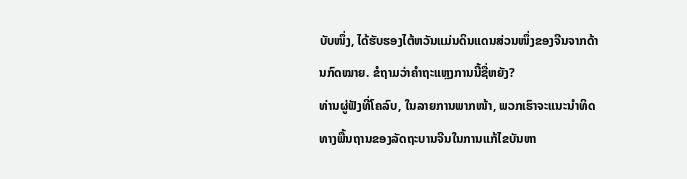ບັບໜຶ່ງ, ໄດ້ຮັບຮອງໄຕ້ຫວັນແມ່ນດິນແດນສ່ວນໜຶ່ງຂອງຈີນຈາກດ້ານກົດໝາຍ. ຂໍຖາມວ່າຄຳຖະແຫຼງການນີ້ຊື່ຫຍັງ?
ທ່ານຜູ່ຟັງທີ່ໂຄລົບ, ໃນລາຍການພາກໜ້າ, ພວກເຮົາຈະແນະນຳທິດທາງພື້ນຖານຂອງລັດຖະບານຈີນໃນການແກ້ໄຂບັນຫາ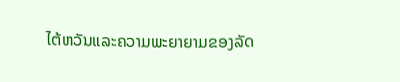ໄຕ້ຫວັນແລະຄວາມພະຍາຍາມຂອງລັດ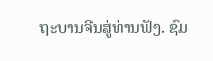ຖະບານຈີນສູ່ທ່ານຟັງ. ຊົມ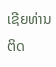ເຊີຍທ່ານຕິດ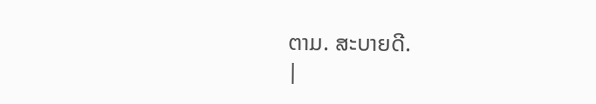ຕາມ. ສະບາຍດີ.
|